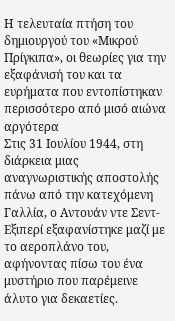Η τελευταία πτήση του δημιουργού του «Μικρού Πρίγκιπα», οι θεωρίες για την εξαφάνισή του και τα ευρήματα που εντοπίστηκαν περισσότερο από μισό αιώνα αργότερα
Στις 31 Ιουλίου 1944, στη διάρκεια μιας αναγνωριστικής αποστολής πάνω από την κατεχόμενη Γαλλία, ο Αντουάν ντε Σεντ-Εξιπερί εξαφανίστηκε μαζί με το αεροπλάνο του, αφήνοντας πίσω του ένα μυστήριο που παρέμεινε άλυτο για δεκαετίες.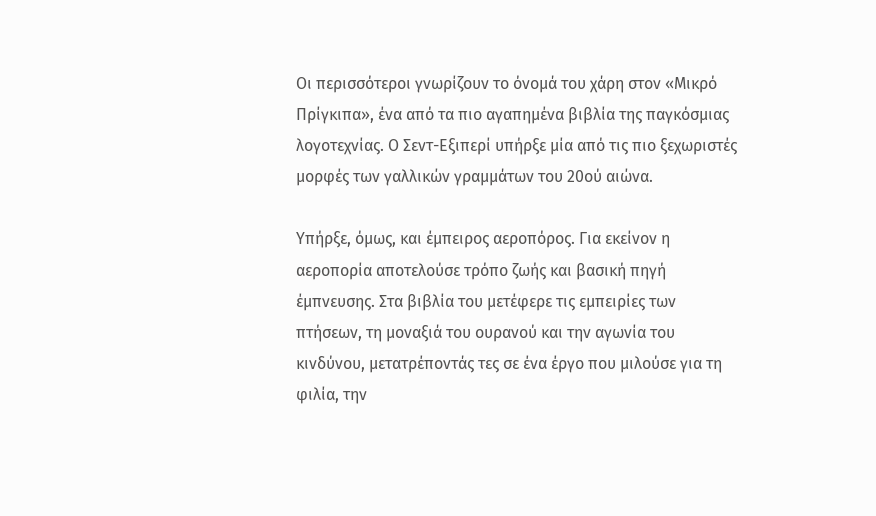Οι περισσότεροι γνωρίζουν το όνομά του χάρη στον «Μικρό Πρίγκιπα», ένα από τα πιο αγαπημένα βιβλία της παγκόσμιας λογοτεχνίας. Ο Σεντ-Εξιπερί υπήρξε μία από τις πιο ξεχωριστές μορφές των γαλλικών γραμμάτων του 20ού αιώνα.

Υπήρξε, όμως, και έμπειρος αεροπόρος. Για εκείνον η αεροπορία αποτελούσε τρόπο ζωής και βασική πηγή έμπνευσης. Στα βιβλία του μετέφερε τις εμπειρίες των πτήσεων, τη μοναξιά του ουρανού και την αγωνία του κινδύνου, μετατρέποντάς τες σε ένα έργο που μιλούσε για τη φιλία, την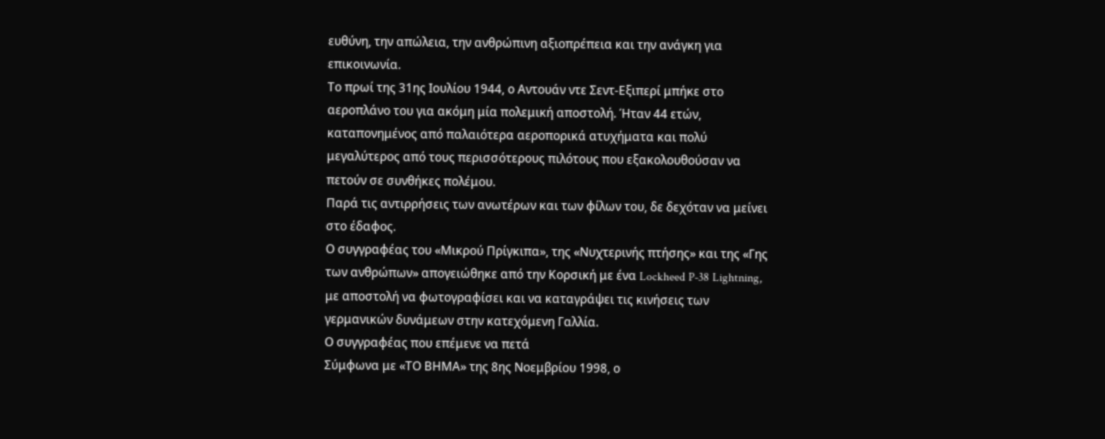ευθύνη, την απώλεια, την ανθρώπινη αξιοπρέπεια και την ανάγκη για επικοινωνία.
Το πρωί της 31ης Ιουλίου 1944, ο Αντουάν ντε Σεντ-Εξιπερί μπήκε στο αεροπλάνο του για ακόμη μία πολεμική αποστολή. Ήταν 44 ετών, καταπονημένος από παλαιότερα αεροπορικά ατυχήματα και πολύ μεγαλύτερος από τους περισσότερους πιλότους που εξακολουθούσαν να πετούν σε συνθήκες πολέμου.
Παρά τις αντιρρήσεις των ανωτέρων και των φίλων του, δε δεχόταν να μείνει στο έδαφος.
Ο συγγραφέας του «Μικρού Πρίγκιπα», της «Νυχτερινής πτήσης» και της «Γης των ανθρώπων» απογειώθηκε από την Κορσική με ένα Lockheed P-38 Lightning, με αποστολή να φωτογραφίσει και να καταγράψει τις κινήσεις των γερμανικών δυνάμεων στην κατεχόμενη Γαλλία.
Ο συγγραφέας που επέμενε να πετά
Σύμφωνα με «ΤΟ ΒΗΜΑ» της 8ης Νοεμβρίου 1998, ο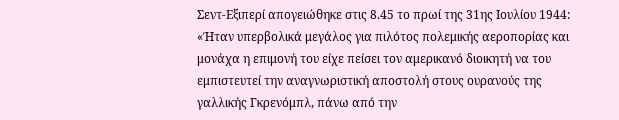Σεντ-Εξιπερί απογειώθηκε στις 8.45 το πρωί της 31ης Ιουλίου 1944:
«Ήταν υπερβολικά μεγάλος για πιλότος πολεμικής αεροπορίας και μονάχα η επιμονή του είχε πείσει τον αμερικανό διοικητή να του εμπιστευτεί την αναγνωριστική αποστολή στους ουρανούς της γαλλικής Γκρενόμπλ, πάνω από την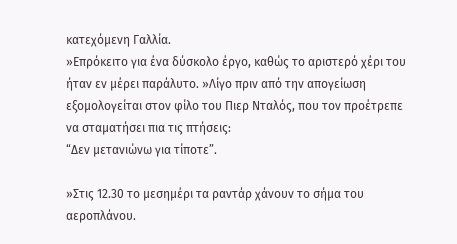κατεχόμενη Γαλλία.
»Επρόκειτο για ένα δύσκολο έργο, καθώς το αριστερό χέρι του ήταν εν μέρει παράλυτο. »Λίγο πριν από την απογείωση εξομολογείται στον φίλο του Πιερ Νταλός, που τον προέτρεπε να σταματήσει πια τις πτήσεις:
“Δεν μετανιώνω για τίποτε”.

»Στις 12.30 το μεσημέρι τα ραντάρ χάνουν το σήμα του αεροπλάνου.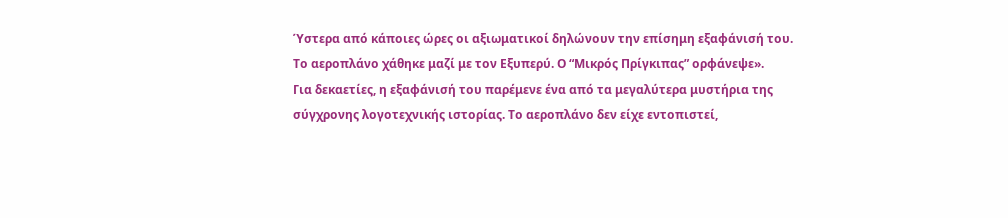Ύστερα από κάποιες ώρες οι αξιωματικοί δηλώνουν την επίσημη εξαφάνισή του. Το αεροπλάνο χάθηκε μαζί με τον Εξυπερύ. Ο “Μικρός Πρίγκιπας” ορφάνεψε».
Για δεκαετίες, η εξαφάνισή του παρέμενε ένα από τα μεγαλύτερα μυστήρια της σύγχρονης λογοτεχνικής ιστορίας. Το αεροπλάνο δεν είχε εντοπιστεί,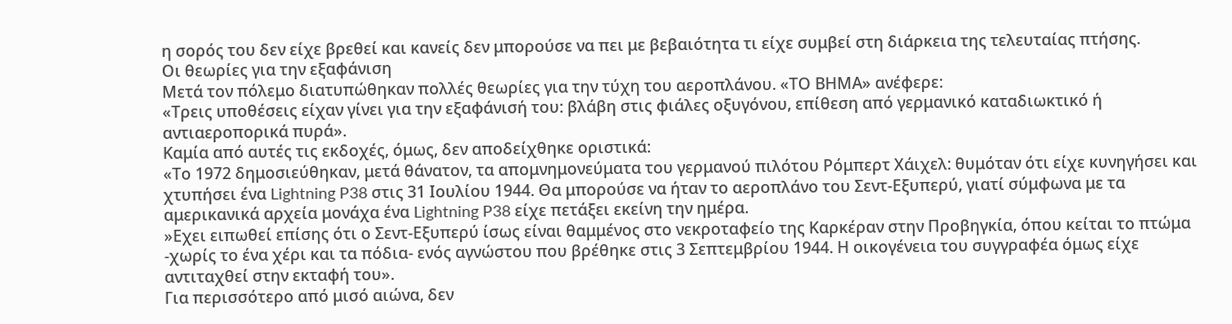η σορός του δεν είχε βρεθεί και κανείς δεν μπορούσε να πει με βεβαιότητα τι είχε συμβεί στη διάρκεια της τελευταίας πτήσης.
Οι θεωρίες για την εξαφάνιση
Μετά τον πόλεμο διατυπώθηκαν πολλές θεωρίες για την τύχη του αεροπλάνου. «ΤΟ ΒΗΜΑ» ανέφερε:
«Τρεις υποθέσεις είχαν γίνει για την εξαφάνισή του: βλάβη στις φιάλες οξυγόνου, επίθεση από γερμανικό καταδιωκτικό ή αντιαεροπορικά πυρά».
Καμία από αυτές τις εκδοχές, όμως, δεν αποδείχθηκε οριστικά:
«Το 1972 δημοσιεύθηκαν, μετά θάνατον, τα απομνημονεύματα του γερμανού πιλότου Ρόμπερτ Χάιχελ: θυμόταν ότι είχε κυνηγήσει και χτυπήσει ένα Lightning P38 στις 31 Ιουλίου 1944. Θα μπορούσε να ήταν το αεροπλάνο του Σεντ-Εξυπερύ, γιατί σύμφωνα με τα αμερικανικά αρχεία μονάχα ένα Lightning P38 είχε πετάξει εκείνη την ημέρα.
»Εχει ειπωθεί επίσης ότι ο Σεντ-Εξυπερύ ίσως είναι θαμμένος στο νεκροταφείο της Καρκέραν στην Προβηγκία, όπου κείται το πτώμα -χωρίς το ένα χέρι και τα πόδια- ενός αγνώστου που βρέθηκε στις 3 Σεπτεμβρίου 1944. Η οικογένεια του συγγραφέα όμως είχε αντιταχθεί στην εκταφή του».
Για περισσότερο από μισό αιώνα, δεν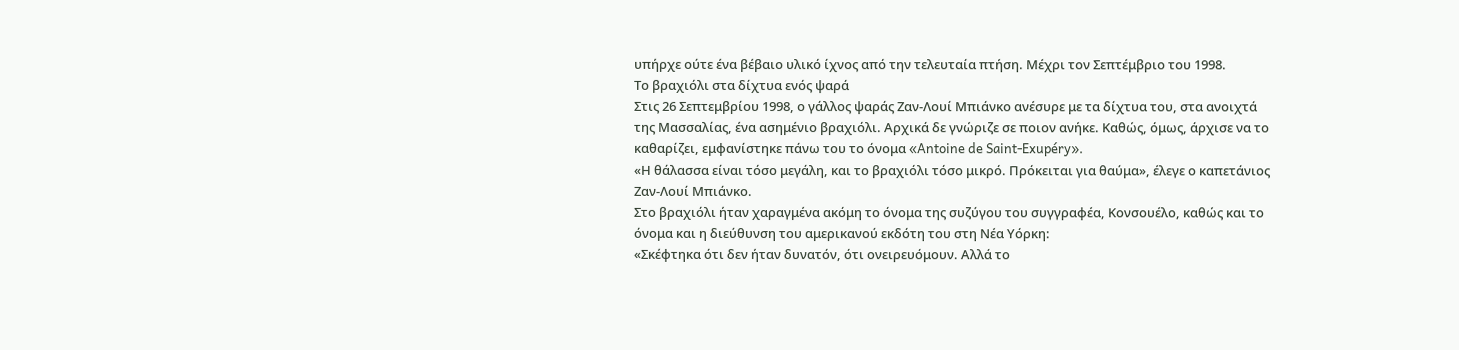υπήρχε ούτε ένα βέβαιο υλικό ίχνος από την τελευταία πτήση. Μέχρι τον Σεπτέμβριο του 1998.
Το βραχιόλι στα δίχτυα ενός ψαρά
Στις 26 Σεπτεμβρίου 1998, ο γάλλος ψαράς Ζαν-Λουί Μπιάνκο ανέσυρε με τα δίχτυα του, στα ανοιχτά της Μασσαλίας, ένα ασημένιο βραχιόλι. Αρχικά δε γνώριζε σε ποιον ανήκε. Καθώς, όμως, άρχισε να το καθαρίζει, εμφανίστηκε πάνω του το όνομα «Antoine de Saint-Exupéry».
«Η θάλασσα είναι τόσο μεγάλη, και το βραχιόλι τόσο μικρό. Πρόκειται για θαύμα», έλεγε ο καπετάνιος Ζαν-Λουί Μπιάνκο.
Στο βραχιόλι ήταν χαραγμένα ακόμη το όνομα της συζύγου του συγγραφέα, Κονσουέλο, καθώς και το όνομα και η διεύθυνση του αμερικανού εκδότη του στη Νέα Υόρκη:
«Σκέφτηκα ότι δεν ήταν δυνατόν, ότι ονειρευόμουν. Αλλά το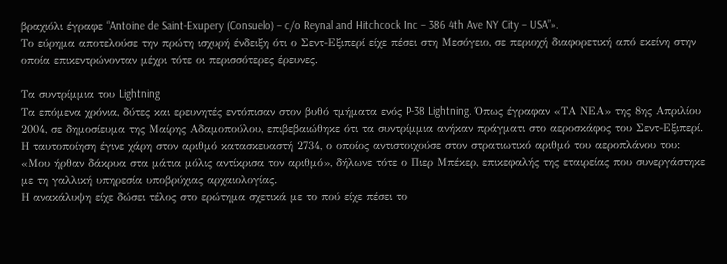βραχιόλι έγραφε “Antoine de Saint-Exupery (Consuelo) – c/o Reynal and Hitchcock Inc – 386 4th Ave NY City – USA”».
Το εύρημα αποτελούσε την πρώτη ισχυρή ένδειξη ότι ο Σεντ-Εξιπερί είχε πέσει στη Μεσόγειο, σε περιοχή διαφορετική από εκείνη στην οποία επικεντρώνονταν μέχρι τότε οι περισσότερες έρευνες.

Τα συντρίμμια του Lightning
Τα επόμενα χρόνια, δύτες και ερευνητές εντόπισαν στον βυθό τμήματα ενός P-38 Lightning. Όπως έγραφαν «ΤΑ ΝΕΑ» της 8ης Απριλίου 2004, σε δημοσίευμα της Μαίρης Αδαμοπούλου, επιβεβαιώθηκε ότι τα συντρίμμια ανήκαν πράγματι στο αεροσκάφος του Σεντ-Εξιπερί.
Η ταυτοποίηση έγινε χάρη στον αριθμό κατασκευαστή 2734, ο οποίος αντιστοιχούσε στον στρατιωτικό αριθμό του αεροπλάνου του:
«Μου ήρθαν δάκρυα στα μάτια μόλις αντίκρισα τον αριθμό», δήλωνε τότε ο Πιερ Μπέκερ, επικεφαλής της εταιρείας που συνεργάστηκε με τη γαλλική υπηρεσία υποβρύχιας αρχαιολογίας.
Η ανακάλυψη είχε δώσει τέλος στο ερώτημα σχετικά με το πού είχε πέσει το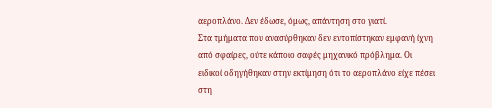αεροπλάνο. Δεν έδωσε, όμως, απάντηση στο γιατί.
Στα τμήματα που ανασύρθηκαν δεν εντοπίστηκαν εμφανή ίχνη από σφαίρες, ούτε κάποιο σαφές μηχανικό πρόβλημα. Οι ειδικοί οδηγήθηκαν στην εκτίμηση ότι το αεροπλάνο είχε πέσει στη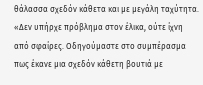θάλασσα σχεδόν κάθετα και με μεγάλη ταχύτητα.
«Δεν υπήρχε πρόβλημα στον έλικα, ούτε ίχνη από σφαίρες. Οδηγούμαστε στο συμπέρασμα πως έκανε μια σχεδόν κάθετη βουτιά με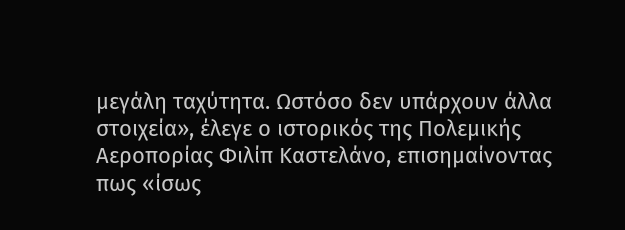μεγάλη ταχύτητα. Ωστόσο δεν υπάρχουν άλλα στοιχεία», έλεγε ο ιστορικός της Πολεμικής Αεροπορίας Φιλίπ Καστελάνο, επισημαίνοντας πως «ίσως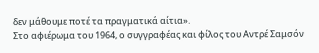δεν μάθουμε ποτέ τα πραγματικά αίτια».
Στο αφιέρωμα του 1964, ο συγγραφέας και φίλος του Αντρέ Σαμσόν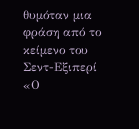θυμόταν μια φράση από το κείμενο του Σεντ-Εξιπερί «Ο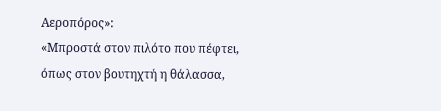Αεροπόρος»:
«Μπροστά στον πιλότο που πέφτει, όπως στον βουτηχτή η θάλασσα,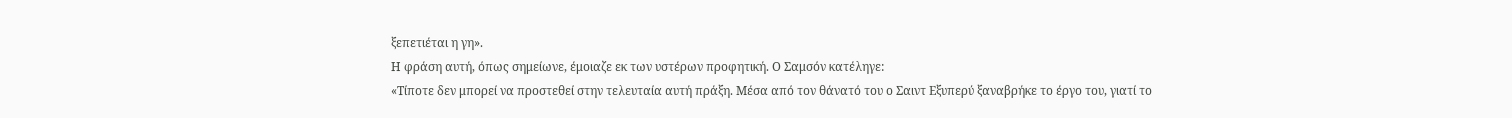ξεπετιέται η γη».
Η φράση αυτή, όπως σημείωνε, έμοιαζε εκ των υστέρων προφητική. Ο Σαμσόν κατέληγε:
«Τίποτε δεν μπορεί να προστεθεί στην τελευταία αυτή πράξη. Μέσα από τον θάνατό του ο Σαιντ Εξυπερύ ξαναβρήκε το έργο του, γιατί το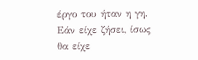έργο του ήταν η γη. Εάν είχε ζήσει, ίσως θα είχε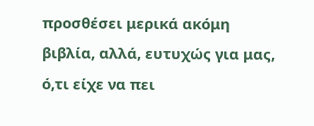προσθέσει μερικά ακόμη βιβλία, αλλά, ευτυχώς για μας, ό,τι είχε να πει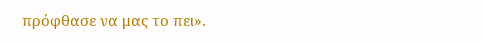πρόφθασε να μας το πει».